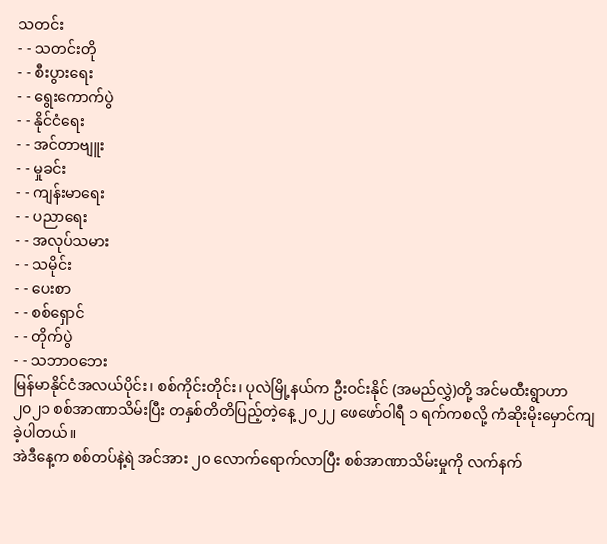သတင်း
- - သတင်းတို
- - စီးပွားရေး
- - ရွေးကောက်ပွဲ
- - နိုင်ငံရေး
- - အင်တာဗျူး
- - မှုခင်း
- - ကျန်းမာရေး
- - ပညာရေး
- - အလုပ်သမား
- - သမိုင်း
- - ပေးစာ
- - စစ်ရှောင်
- - တိုက်ပွဲ
- - သဘာဝဘေး
မြန်မာနိုင်ငံအလယ်ပိုင်း၊ စစ်ကိုင်းတိုင်း၊ ပုလဲမြို့နယ်က ဦးဝင်းနိုင် (အမည်လွှဲ)တို့ အင်မထီးရွာဟာ ၂၀၂၁ စစ်အာဏာသိမ်းပြီး တနှစ်တိတိပြည့်တဲ့နေ့ ၂၀၂၂ ဖေဖော်ဝါရီ ၁ ရက်ကစလို့ ကံဆိုးမိုးမှောင်ကျခဲ့ပါတယ်။
အဲဒီနေ့က စစ်တပ်နဲ့ရဲ အင်အား ၂၀ လောက်ရောက်လာပြီး စစ်အာဏာသိမ်းမှုကို လက်နက်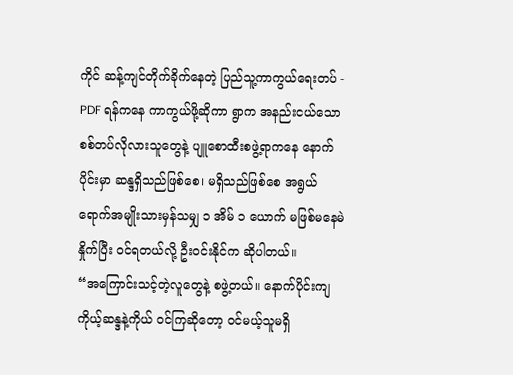ကိုင် ဆန့်ကျင်တိုက်ခိုက်နေတဲ့ ပြည်သူ့ကာကွယ်ရေးတပ် - PDF ရန်ကနေ ကာကွယ်ဖို့ဆိုကာ ရွာက အနည်းငယ်သော စစ်တပ်လိုလားသူတွေနဲ့ ပျူစောထီးစဖွဲ့ရာကနေ နောက်ပိုင်းမှာ ဆန္ဒရှိသည်ဖြစ်စေ၊ မရှိသည်ဖြစ်စေ အရွယ်ရောက်အမျိုးသားမှန်သမျှ ၁ အိမ် ၁ ယောက် မဖြစ်မနေမဲနှိုက်ပြီး ဝင်ရတယ်လို့ ဦးဝင်းနိုင်က ဆိုပါတယ်။
“အကြောင်းသင့်တဲ့လူတွေနဲ့ စဖွဲ့တယ်။ နောက်ပိုင်းကျ ကိုယ့်ဆန္ဒနဲ့ကိုယ် ဝင်ကြဆိုတော့ ဝင်မယ့်သူမရှိ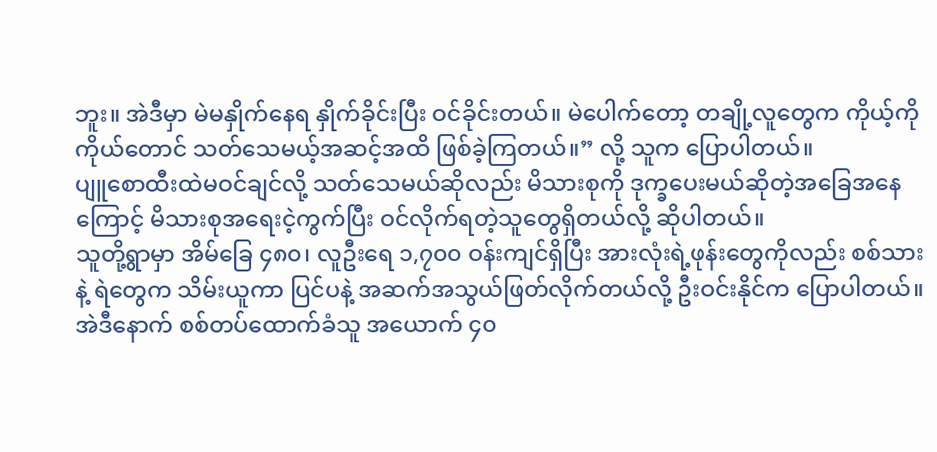ဘူး။ အဲဒီမှာ မဲမနှိုက်နေရ နှိုက်ခိုင်းပြီး ဝင်ခိုင်းတယ်။ မဲပေါက်တော့ တချို့လူတွေက ကိုယ့်ကိုကိုယ်တောင် သတ်သေမယ့်အဆင့်အထိ ဖြစ်ခဲ့ကြတယ်။” လို့ သူက ပြောပါတယ်။
ပျူစောထီးထဲမဝင်ချင်လို့ သတ်သေမယ်ဆိုလည်း မိသားစုကို ဒုက္ခပေးမယ်ဆိုတဲ့အခြေအနေကြောင့် မိသားစုအရေးငဲ့ကွက်ပြီး ဝင်လိုက်ရတဲ့သူတွေရှိတယ်လို့ ဆိုပါတယ်။
သူတို့ရွာမှာ အိမ်ခြေ ၄၈၀၊ လူဦးရေ ၁,၇၀၀ ဝန်းကျင်ရှိပြီး အားလုံးရဲ့ဖုန်းတွေကိုလည်း စစ်သားနဲ့ ရဲတွေက သိမ်းယူကာ ပြင်ပနဲ့ အဆက်အသွယ်ဖြတ်လိုက်တယ်လို့ ဦးဝင်းနိုင်က ပြောပါတယ်။
အဲဒီနောက် စစ်တပ်ထောက်ခံသူ အယောက် ၄၀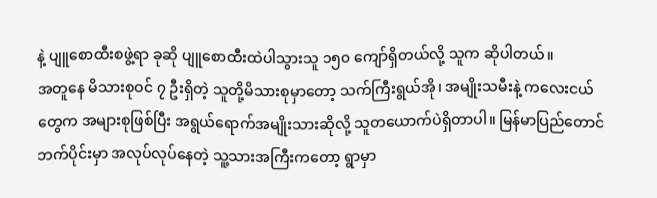နဲ့ ပျူစောထီးစဖွဲ့ရာ ခုဆို ပျူစောထီးထဲပါသွားသူ ၁၅၀ ကျော်ရှိတယ်လို့ သူက ဆိုပါတယ်။
အတူနေ မိသားစုဝင် ၇ ဦးရှိတဲ့ သူတို့မိသားစုမှာတော့ သက်ကြီးရွယ်အို၊ အမျိုးသမီးနဲ့ ကလေးငယ်တွေက အများစုဖြစ်ပြီး အရွယ်ရောက်အမျိုးသားဆိုလို့ သူတယောက်ပဲရှိတာပါ။ မြန်မာပြည်တောင်ဘက်ပိုင်းမှာ အလုပ်လုပ်နေတဲ့ သူ့သားအကြီးကတော့ ရွာမှာ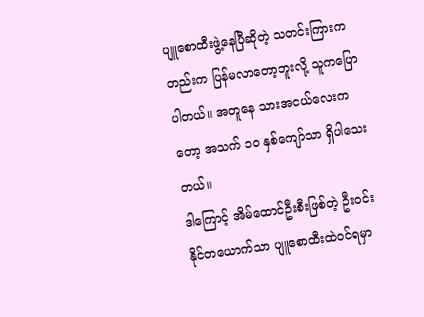ပျူစောထီးဖွဲ့နေပြီဆိုတဲ့ သတင်းကြားကတည်းက ပြန်မလာတော့ဘူးလို့ သူကပြောပါတယ်။ အတူနေ သားအငယ်လေးကတော့ အသက် ၁၀ နှစ်ကျော်သာ ရှိပါသေးတယ်။
ဒါကြောင့် အိမ်ထောင်ဦးစီးဖြစ်တဲ့ ဦးဝင်းနိုင်တယောက်သာ ပျူစောထီးထဲဝင်ရမှာ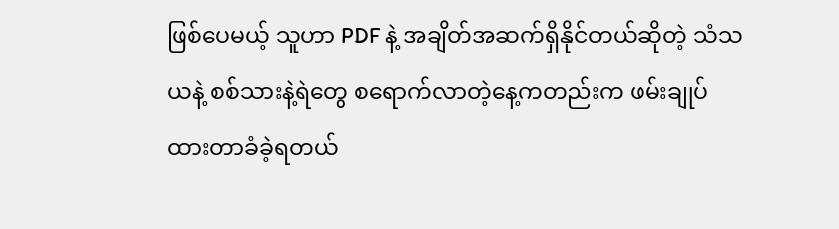ဖြစ်ပေမယ့် သူဟာ PDF နဲ့ အချိတ်အဆက်ရှိနိုင်တယ်ဆိုတဲ့ သံသယနဲ့ စစ်သားနဲ့ရဲတွေ စရောက်လာတဲ့နေ့ကတည်းက ဖမ်းချုပ်ထားတာခံခဲ့ရတယ်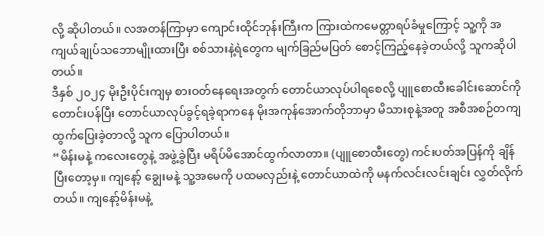လို့ ဆိုပါတယ်။ လအတန်ကြာမှာ ကျောင်းထိုင်ဘုန်းကြီးက ကြားထဲကမေတ္တာရပ်ခံမှုကြောင့် သူ့ကို အကျယ်ချုပ်သဘောမျိုးထားပြီး စစ်သားနဲ့ရဲတွေက မျက်ခြည်မပြတ် စောင့်ကြည့်နေခဲ့တယ်လို့ သူကဆိုပါတယ်။
ဒီနှစ် ၂၀၂၄ မိုးဦးပိုင်းကျမှ စားဝတ်နေရေးအတွက် တောင်ယာလုပ်ပါရစေလို့ ပျူစောထီးခေါင်းဆောင်ကို တောင်းပန်ပြီး တောင်ယာလုပ်ခွင့်ရခဲ့ရာကနေ မိုးအကုန်အောက်တိုဘာမှာ မိသားစုနဲ့အတူ အစီအစဉ်တကျ ထွက်ပြေးခဲ့တာလို့ သူက ပြောပါတယ်။
“မိန်းမနဲ့ ကလေးတွေနဲ့ အဖွဲ့ခွဲပြီး မရိပ်မိအောင်ထွက်လာတာ။ (ပျူစောထီးတွေ) ကင်းပတ်အပြန်ကို ချိန်ပြီးတော့မှ။ ကျနော့် ချွေးမနဲ့ သူ့အမေကို ပထမလှည်းနဲ့ တောင်ယာထဲကို မနက်လင်းလင်းချင်း လွှတ်လိုက်တယ်။ ကျနော့်မိန်းမနဲ့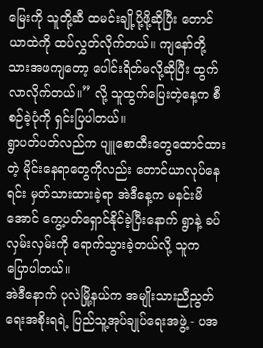မြေးကို သူတို့ဆီ ထမင်းချို့ပို့ဖို့ဆိုပြီး တောင်ယာထဲကို ထပ်လွှတ်လိုက်တယ်။ ကျနော်တို့ သားအဖကျတော့ ပေါင်းရိတ်မလို့ဆိုပြီး ထွက်လာလိုက်တယ်။” လို့ သူထွက်ပြေးတဲ့နေ့က စီစဉ်ခဲ့ပုံကို ရှင်းပြပါတယ်။
ရွာပတ်ပတ်လည်က ပျူစောထီးတွေထောင်ထားတဲ့ မိုင်းနေရာတွေကိုလည်း တောင်ယာလုပ်နေရင်း မှတ်သားထားခဲ့ရာ အဲဒီနေ့က မနင်းမိအောင် ကွေ့ပတ်ရှောင်နိုင်ခဲ့ပြီးနောက် ရွာနဲ့ ခပ်လှမ်းလှမ်းကို ရောက်သွားခဲ့တယ်လို့ သူက ပြောပါတယ်။
အဲဒီနောက် ပုလဲမြို့နယ်က အမျိုးသားညီညွတ်ရေးအစိုးရရဲ့ ပြည်သူ့အုပ်ချုပ်ရေးအဖွဲ့ - ပအ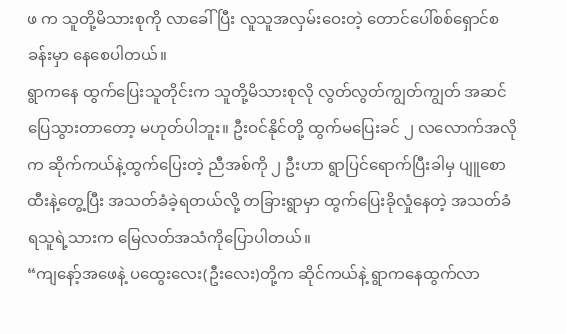ဖ က သူတို့မိသားစုကို လာခေါ်ပြီး လူသူအလှမ်းဝေးတဲ့ တောင်ပေါ်စစ်ရှောင်စခန်းမှာ နေစေပါတယ်။
ရွာကနေ ထွက်ပြေးသူတိုင်းက သူတို့မိသားစုလို လွတ်လွတ်ကျွတ်ကျွတ် အဆင်ပြေသွားတာတော့ မဟုတ်ပါဘူး။ ဦးဝင်နိုင်တို့ ထွက်မပြေးခင် ၂ လလောက်အလိုက ဆိုက်ကယ်နဲ့ထွက်ပြေးတဲ့ ညီအစ်ကို ၂ ဦးဟာ ရွာပြင်ရောက်ပြီးခါမှ ပျူစောထီးနဲ့တွေ့ပြီး အသတ်ခံခဲ့ရတယ်လို့ တခြားရွာမှာ ထွက်ပြေးခိုလှုံနေတဲ့ အသတ်ခံရသူရဲ့သားက မြေလတ်အသံကိုပြောပါတယ်။
“ကျနော့်အဖေနဲ့ ပထွေးလေး(ဦးလေး)တို့က ဆိုင်ကယ်နဲ့ ရွာကနေထွက်လာ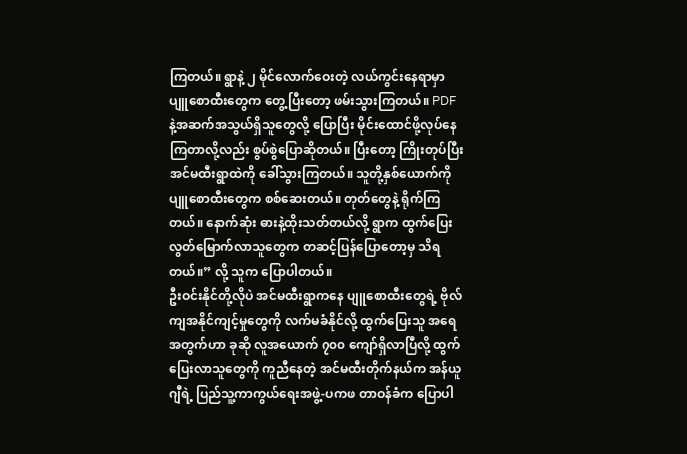ကြတယ်။ ရွာနဲ့ ၂ မိုင်လောက်ဝေးတဲ့ လယ်ကွင်းနေရာမှာ ပျူစောထီးတွေက တွေ့ပြီးတော့ ဖမ်းသွားကြတယ်။ PDF နဲ့အဆက်အသွယ်ရှိသူတွေလို့ ပြောပြီး မိုင်းထောင်ဖို့လုပ်နေကြတာလို့လည်း စွပ်စွဲပြောဆိုတယ်။ ပြီးတော့ ကြိုးတုပ်ပြီး အင်မထီးရွာထဲကို ခေါ်သွားကြတယ်။ သူတို့နှစ်ယောက်ကို ပျူစောထီးတွေက စစ်ဆေးတယ်။ တုတ်တွေနဲ့ ရိုက်ကြတယ်။ နောက်ဆုံး ဓားနဲ့ထိုးသတ်တယ်လို့ ရွာက ထွက်ပြေးလွတ်မြောက်လာသူတွေက တဆင့်ပြန်ပြောတော့မှ သိရတယ်။” လို့ သူက ပြောပါတယ်။
ဦးဝင်းနိုင်တို့လိုပဲ အင်မထီးရွာကနေ ပျူစောထီးတွေရဲ့ ဗိုလ်ကျအနိုင်ကျင့်မှုတွေကို လက်မခံနိုင်လို့ ထွက်ပြေးသူ အရေအတွက်ဟာ ခုဆို လူအယောက် ၇၀၀ ကျော်ရှိလာပြီလို့ ထွက်ပြေးလာသူတွေကို ကူညီနေတဲ့ အင်မထီးတိုက်နယ်က အန်ယူဂျီရဲ့ ပြည်သူ့ကာကွယ်ရေးအဖွဲ့-ပကဖ တာဝန်ခံက ပြောပါ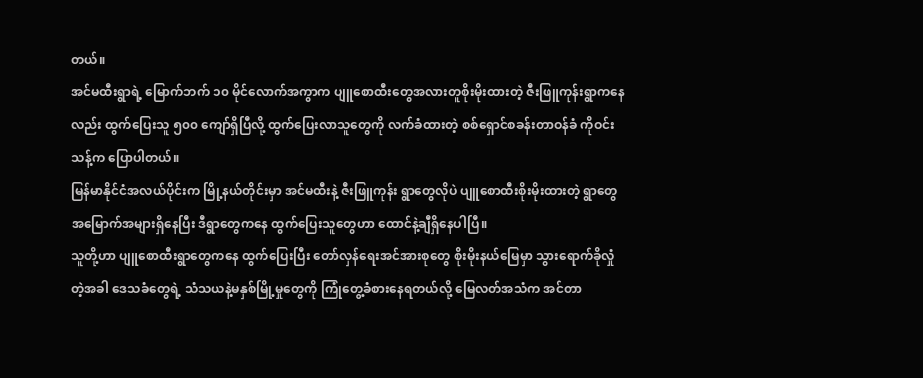တယ်။
အင်မထီးရွာရဲ့ မြောက်ဘက် ၁၀ မိုင်လောက်အကွာက ပျူစောထီးတွေအလားတူစိုးမိုးထားတဲ့ ဇီးဖြူကုန်းရွာကနေလည်း ထွက်ပြေးသူ ၅၀၀ ကျော်ရှိပြီလို့ ထွက်ပြေးလာသူတွေကို လက်ခံထားတဲ့ စစ်ရှောင်စခန်းတာဝန်ခံ ကိုဝင်းသန့်က ပြောပါတယ်။
မြန်မာနိုင်ငံအလယ်ပိုင်းက မြို့နယ်တိုင်းမှာ အင်မထီးနဲ့ ဇီးဖြူကုန်း ရွာတွေလိုပဲ ပျူစောထီးစိုးမိုးထားတဲ့ ရွာတွေအမြောက်အများရှိနေပြီး ဒီရွာတွေကနေ ထွက်ပြေးသူတွေဟာ ထောင်နဲ့ချီရှိနေပါပြီ။
သူတို့ဟာ ပျူစောထီးရွာတွေကနေ ထွက်ပြေးပြီး တော်လှန်ရေးအင်အားစုတွေ စိုးမိုးနယ်မြေမှာ သွားရောက်ခိုလှုံတဲ့အခါ ဒေသခံတွေရဲ့ သံသယနဲ့မနှစ်မြို့မှုတွေကို ကြုံတွေ့ခံစားနေရတယ်လို့ မြေလတ်အသံက အင်တာ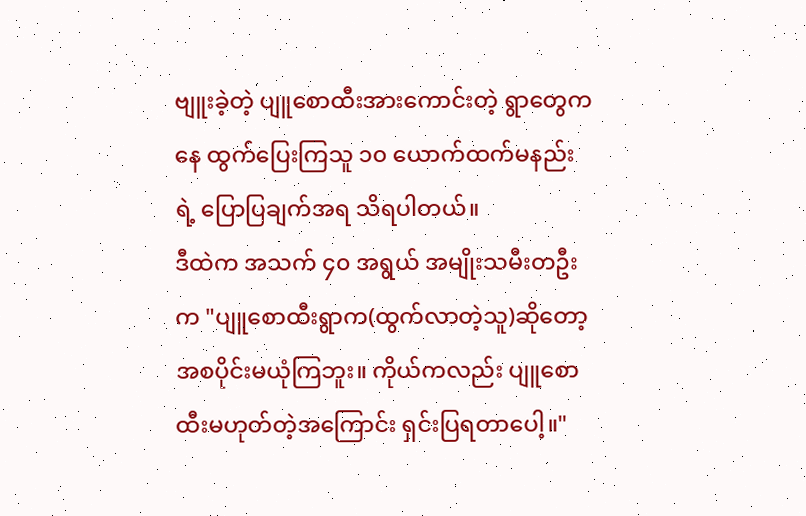ဗျူးခဲ့တဲ့ ပျူစောထီးအားကောင်းတဲ့ ရွာတွေကနေ ထွက်ပြေးကြသူ ၁၀ ယောက်ထက်မနည်းရဲ့ ပြောပြချက်အရ သိရပါတယ်။
ဒီထဲက အသက် ၄၀ အရွယ် အမျိုးသမီးတဦးက "ပျူစောထီးရွာက(ထွက်လာတဲ့သူ)ဆိုတော့ အစပိုင်းမယုံကြဘူး။ ကိုယ်ကလည်း ပျူစောထီးမဟုတ်တဲ့အကြောင်း ရှင်းပြရတာပေါ့။"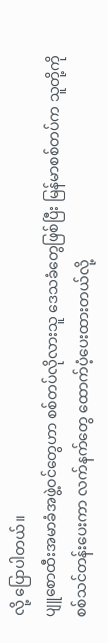လို့ ပြောပါတယ်။
ပျူစောထီးအမာခံအဖွဲ့ဝင်တွေဟာ စစ်တပ်လိုလားသူ ဒေသခံတွေဖြစ်ပြီး မြန်မာစစ်တပ်က သူတို့ကို စစ်သင်တန်းပေးကာ လက်နက်တွေ ထောက်ပံ့ပေးထားတယ်လို့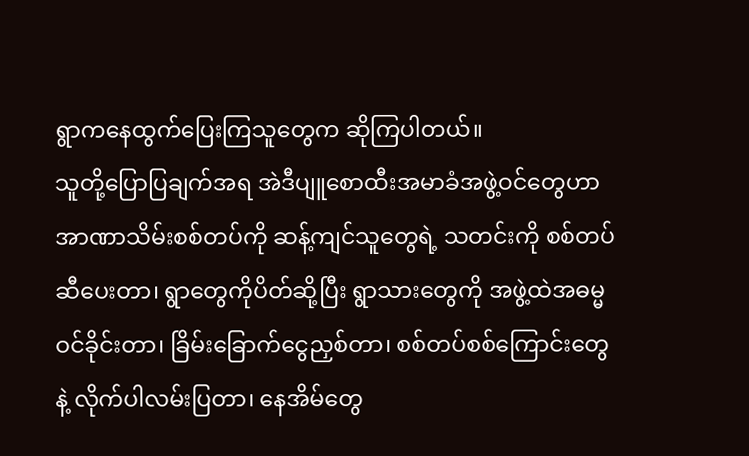ရွာကနေထွက်ပြေးကြသူတွေက ဆိုကြပါတယ်။
သူတို့ပြောပြချက်အရ အဲဒီပျူစောထီးအမာခံအဖွဲ့ဝင်တွေဟာ အာဏာသိမ်းစစ်တပ်ကို ဆန့်ကျင်သူတွေရဲ့ သတင်းကို စစ်တပ်ဆီပေးတာ၊ ရွာတွေကိုပိတ်ဆို့ပြီး ရွာသားတွေကို အဖွဲ့ထဲအဓမ္မဝင်ခိုင်းတာ၊ ခြိမ်းခြောက်ငွေညှစ်တာ၊ စစ်တပ်စစ်ကြောင်းတွေနဲ့ လိုက်ပါလမ်းပြတာ၊ နေအိမ်တွေ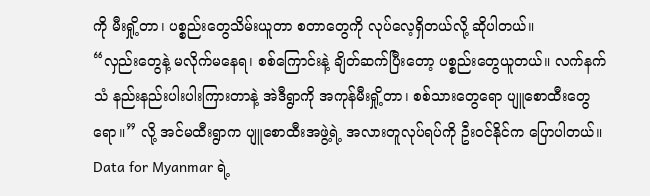ကို မီးရှို့တာ၊ ပစ္စည်းတွေသိမ်းယူတာ စတာတွေကို လုပ်လေ့ရှိတယ်လို့ ဆိုပါတယ်။
“လှည်းတွေနဲ့ မလိုက်မနေရ၊ စစ်ကြောင်းနဲ့ ချိတ်ဆက်ပြီးတော့ ပစ္စည်းတွေယူတယ်။ လက်နက်သံ နည်းနည်းပါးပါးကြားတာနဲ့ အဲဒီရွာကို အကုန်မီးရှို့တာ၊ စစ်သားတွေရော ပျူစောထီးတွေရော။” လို့ အင်မထီးရွာက ပျူစောထီးအဖွဲ့ရဲ့ အလားတူလုပ်ရပ်ကို ဦးဝင်နိုင်က ပြောပါတယ်။
Data for Myanmar ရဲ့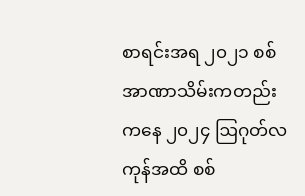စာရင်းအရ ၂၀၂၁ စစ်အာဏာသိမ်းကတည်းကနေ ၂၀၂၄ ဩဂုတ်လကုန်အထိ စစ်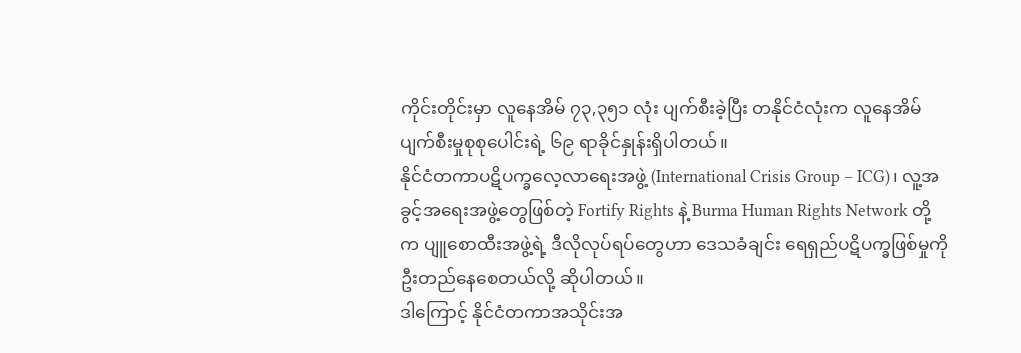ကိုင်းတိုင်းမှာ လူနေအိမ် ၇၃,၃၅၁ လုံး ပျက်စီးခဲ့ပြီး တနိုင်ငံလုံးက လူနေအိမ်ပျက်စီးမှုစုစုပေါင်းရဲ့ ၆၉ ရာခိုင်နှုန်းရှိပါတယ်။
နိုင်ငံတကာပဋိပက္ခလေ့လာရေးအဖွဲ့ (International Crisis Group – ICG)၊ လူ့အခွင့်အရေးအဖွဲ့တွေဖြစ်တဲ့ Fortify Rights နဲ့ Burma Human Rights Network တို့က ပျူစောထီးအဖွဲ့ရဲ့ ဒီလိုလုပ်ရပ်တွေဟာ ဒေသခံချင်း ရေရှည်ပဋိပက္ခဖြစ်မှုကို ဦးတည်နေစေတယ်လို့ ဆိုပါတယ်။
ဒါကြောင့် နိုင်ငံတကာအသိုင်းအ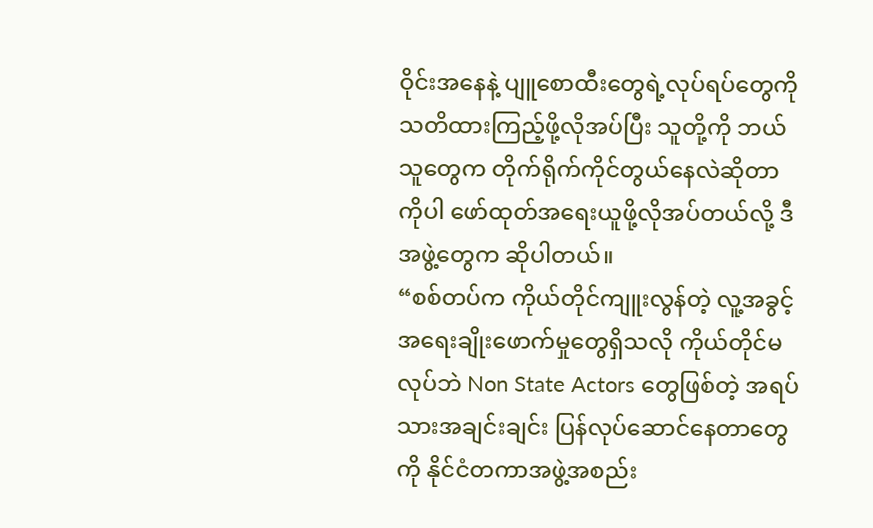ဝိုင်းအနေနဲ့ ပျူစောထီးတွေရဲ့လုပ်ရပ်တွေကို သတိထားကြည့်ဖို့လိုအပ်ပြီး သူတို့ကို ဘယ်သူတွေက တိုက်ရိုက်ကိုင်တွယ်နေလဲဆိုတာကိုပါ ဖော်ထုတ်အရေးယူဖို့လိုအပ်တယ်လို့ ဒီအဖွဲ့တွေက ဆိုပါတယ်။
“စစ်တပ်က ကိုယ်တိုင်ကျူးလွန်တဲ့ လူ့အခွင့်အရေးချိုးဖောက်မှုတွေရှိသလို ကိုယ်တိုင်မလုပ်ဘဲ Non State Actors တွေဖြစ်တဲ့ အရပ်သားအချင်းချင်း ပြန်လုပ်ဆောင်နေတာတွေကို နိုင်ငံတကာအဖွဲ့အစည်း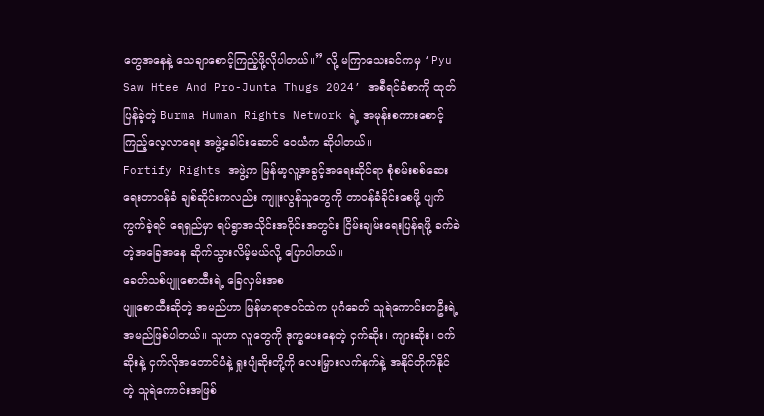တွေအနေနဲ့ သေချာစောင့်ကြည့်ဖို့လိုပါတယ်။” လို့ မကြာသေးခင်ကမှ ‘Pyu Saw Htee And Pro-Junta Thugs 2024’ အစီရင်ခံစာကို ထုတ်ပြန်ခဲ့တဲ့ Burma Human Rights Network ရဲ့ အမုန်းစကားစောင့်ကြည့်လေ့လာရေး အဖွဲ့ခေါင်းဆောင် ဝေယံက ဆိုပါတယ်။
Fortify Rights အဖွဲ့က မြန်မာ့လူ့အခွင့်အရေးဆိုင်ရာ စုံစမ်းစစ်ဆေးရေးတာဝန်ခံ ချစ်ဆိုင်းကလည်း ကျူးလွန်သူတွေကို တာဝန်ခံခိုင်းစေဖို့ ပျက်ကွက်ခဲ့ရင် ရေရှည်မှာ ရပ်ရွာအသိုင်းအဝိုင်းအတွင်း ငြိမ်းချမ်းရေးပြန်ရဖို့ ခက်ခဲတဲ့အခြေအနေ ဆိုက်သွားလိမ့်မယ်လို့ ပြောပါတယ်။
ခေတ်သစ်ပျူစောထီးရဲ့ ခြေလှမ်းအစ
ပျူစောထီးဆိုတဲ့ အမည်ဟာ မြန်မာရာဇဝင်ထဲက ပုဂံခေတ် သူရဲကောင်းတဦးရဲ့ အမည်ဖြစ်ပါတယ်။ သူဟာ လူတွေကို ဒုက္ခပေးနေတဲ့ ငှက်ဆိုး၊ ကျားဆိုး၊ ဝက်ဆိုးနဲ့ ငှက်လိုအတောင်ပံနဲ့ ရှုးပျံဆိုးတို့ကို လေးမြှားလက်နက်နဲ့ အနိုင်တိုက်နိုင်တဲ့ သူရဲကောင်းအဖြစ်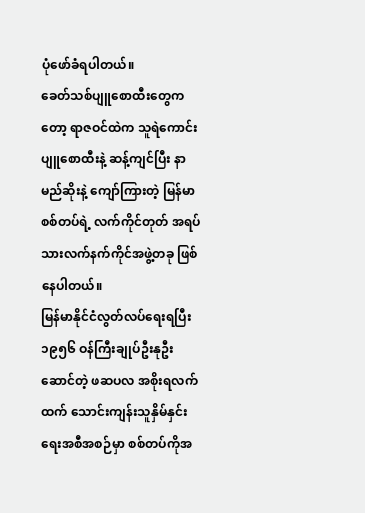ပုံဖော်ခံရပါတယ်။
ခေတ်သစ်ပျူစောထီးတွေကတော့ ရာဇဝင်ထဲက သူရဲကောင်းပျူစောထီးနဲ့ ဆန့်ကျင်ပြီး နာမည်ဆိုးနဲ့ ကျော်ကြားတဲ့ မြန်မာစစ်တပ်ရဲ့ လက်ကိုင်တုတ် အရပ်သားလက်နက်ကိုင်အဖွဲ့တခု ဖြစ်နေပါတယ်။
မြန်မာနိုင်ငံလွတ်လပ်ရေးရပြီး ၁၉၅၆ ဝန်ကြီးချုပ်ဦးနုဦးဆောင်တဲ့ ဖဆပလ အစိုးရလက်ထက် သောင်းကျန်းသူနှိမ်နှင်းရေးအစီအစဉ်မှာ စစ်တပ်ကိုအ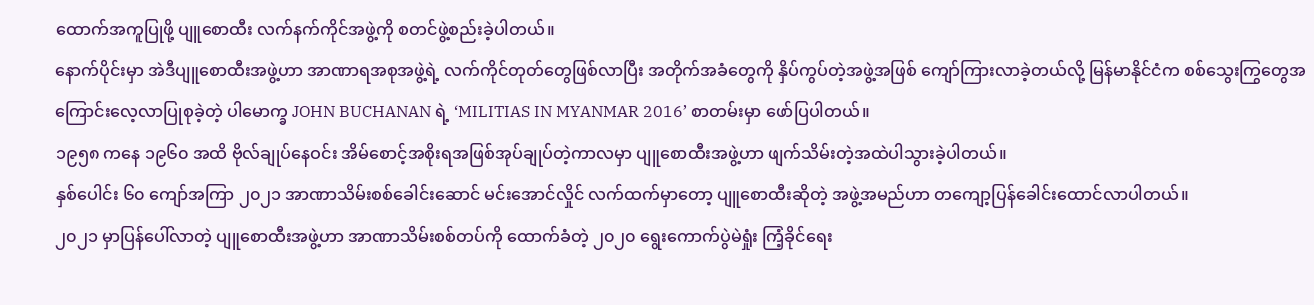ထောက်အကူပြုဖို့ ပျူစောထီး လက်နက်ကိုင်အဖွဲ့ကို စတင်ဖွဲ့စည်းခဲ့ပါတယ်။
နောက်ပိုင်းမှာ အဲဒီပျူစောထီးအဖွဲ့ဟာ အာဏာရအစုအဖွဲ့ရဲ့ လက်ကိုင်တုတ်တွေဖြစ်လာပြီး အတိုက်အခံတွေကို နှိပ်ကွပ်တဲ့အဖွဲ့အဖြစ် ကျော်ကြားလာခဲ့တယ်လို့ မြန်မာနိုင်ငံက စစ်သွေးကြွတွေအကြောင်းလေ့လာပြုစုခဲ့တဲ့ ပါမောက္ခ JOHN BUCHANAN ရဲ့ ‘MILITIAS IN MYANMAR 2016’ စာတမ်းမှာ ဖော်ပြပါတယ်။
၁၉၅၈ ကနေ ၁၉၆၀ အထိ ဗိုလ်ချုပ်နေဝင်း အိမ်စောင့်အစိုးရအဖြစ်အုပ်ချုပ်တဲ့ကာလမှာ ပျူစောထီးအဖွဲ့ဟာ ဖျက်သိမ်းတဲ့အထဲပါသွားခဲ့ပါတယ်။
နှစ်ပေါင်း ၆၀ ကျော်အကြာ ၂၀၂၁ အာဏာသိမ်းစစ်ခေါင်းဆောင် မင်းအောင်လှိုင် လက်ထက်မှာတော့ ပျူစောထီးဆိုတဲ့ အဖွဲ့အမည်ဟာ တကျော့ပြန်ခေါင်းထောင်လာပါတယ်။
၂၀၂၁ မှာပြန်ပေါ်လာတဲ့ ပျူစောထီးအဖွဲ့ဟာ အာဏာသိမ်းစစ်တပ်ကို ထောက်ခံတဲ့ ၂၀၂၀ ရွေးကောက်ပွဲမဲရှုံး ကြံ့ခိုင်ရေး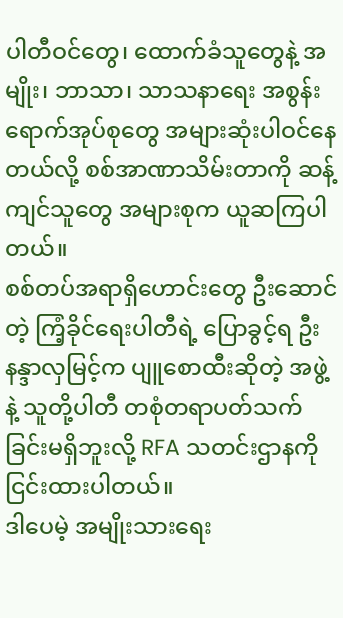ပါတီဝင်တွေ၊ ထောက်ခံသူတွေနဲ့ အမျိုး၊ ဘာသာ၊ သာသနာရေး အစွန်းရောက်အုပ်စုတွေ အများဆုံးပါဝင်နေတယ်လို့ စစ်အာဏာသိမ်းတာကို ဆန့်ကျင်သူတွေ အများစုက ယူဆကြပါတယ်။
စစ်တပ်အရာရှိဟောင်းတွေ ဦးဆောင်တဲ့ ကြံ့ခိုင်ရေးပါတီရဲ့ ပြောခွင့်ရ ဦးနန္ဒာလှမြင့်က ပျူစောထီးဆိုတဲ့ အဖွဲ့နဲ့ သူတို့ပါတီ တစုံတရာပတ်သက်ခြင်းမရှိဘူးလို့ RFA သတင်းဌာနကို ငြင်းထားပါတယ်။
ဒါပေမဲ့ အမျိုးသားရေး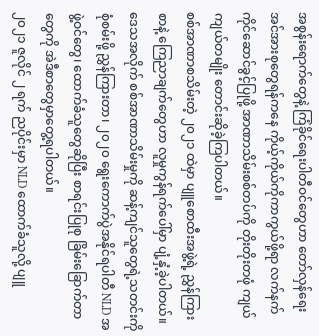အစွန်းရောက်တွေနဲ့ ကြံခိုင်ရေးပါတီဝင်တွေဟာ တော်လှန်ရေးအင်အားစုတွေရန်ကနေ ကိုယ့်ကိုယ်ကိုကာကွယ်ဖို့ရာ လက်နက်ကိုင်ဆောင်ခွင့်ပြုဖို့ အာဏာသိမ်းစစ်တပ်ကို တိုးတိုးတဖုံ ကျယ်ကျယ်တမျိုး တောင်းဆိုခဲ့ကြပါတယ်။
စစ်အာဏာစသိမ်းတဲ့ ၂၀၂၁ ထဲမှာ ပျူစောထီးအဖွဲ့ရဲ့ ညွှန်ကြားစာနဲ့ ကြေညာချက်တွေဟာ လူမှုကွန်ရက်ပေါ်မှာ ပျံ့နှံ့ခဲ့ပါတယ်။ ဒေသအလိုက် စစ်အာဏာသိမ်းမှုကို ဆန့်ကျင်သူတွေရဲ့သတင်းကို စုံစမ်းဖို့ ညွှန်ကြားတာ၊ ၂၀၂၀ ရွေးကောက်ပွဲအနိုင်ရပါတီ NLD အဖွဲ့ဝင်တွေ၊ ထောက်ခံသူတွေဆိုပြီး စာရင်းပြုစု ခြိမ်းခြောက်တာတွေကို အဲဒီစာတွေမှာတွေ့ရပါတယ်။
၂၀၂၁ ဇူလိုင် ၂ ရက် ညပိုင်းမှာ NLD ထောက်ခံသူလို့ ပျူ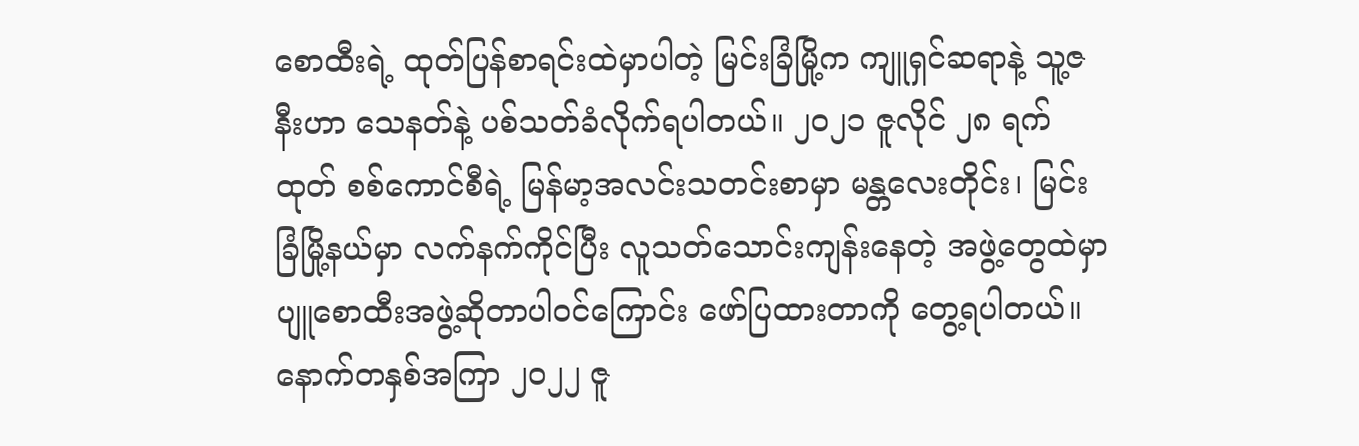စောထီးရဲ့ ထုတ်ပြန်စာရင်းထဲမှာပါတဲ့ မြင်းခြံမြို့က ကျူရှင်ဆရာနဲ့ သူ့ဇနီးဟာ သေနတ်နဲ့ ပစ်သတ်ခံလိုက်ရပါတယ်။ ၂၀၂၁ ဇူလိုင် ၂၈ ရက်ထုတ် စစ်ကောင်စီရဲ့ မြန်မာ့အလင်းသတင်းစာမှာ မန္တလေးတိုင်း၊ မြင်းခြံမြို့နယ်မှာ လက်နက်ကိုင်ပြီး လူသတ်သောင်းကျန်းနေတဲ့ အဖွဲ့တွေထဲမှာ ပျူစောထီးအဖွဲ့ဆိုတာပါဝင်ကြောင်း ဖော်ပြထားတာကို တွေ့ရပါတယ်။
နောက်တနှစ်အကြာ ၂၀၂၂ ဇူ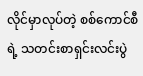လိုင်မှာလုပ်တဲ့ စစ်ကောင်စီရဲ့ သတင်းစာရှင်းလင်းပွဲ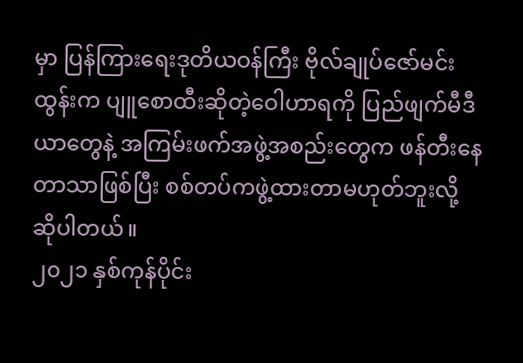မှာ ပြန်ကြားရေးဒုတိယဝန်ကြီး ဗိုလ်ချုပ်ဇော်မင်းထွန်းက ပျူစောထီးဆိုတဲ့ဝေါဟာရကို ပြည်ဖျက်မီဒီယာတွေနဲ့ အကြမ်းဖက်အဖွဲ့အစည်းတွေက ဖန်တီးနေတာသာဖြစ်ပြီး စစ်တပ်ကဖွဲ့ထားတာမဟုတ်ဘူးလို့ ဆိုပါတယ်။
၂၀၂၁ နှစ်ကုန်ပိုင်း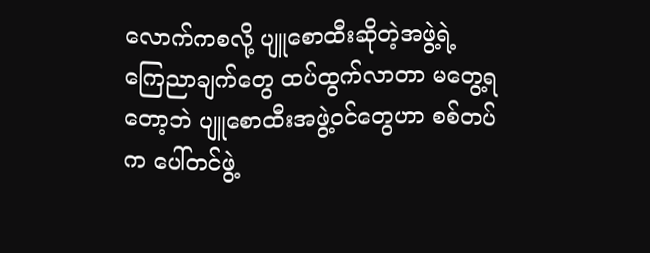လောက်ကစလို့ ပျူစောထီးဆိုတဲ့အဖွဲ့ရဲ့ ကြေညာချက်တွေ ထပ်ထွက်လာတာ မတွေ့ရတော့ဘဲ ပျူစောထီးအဖွဲ့ဝင်တွေဟာ စစ်တပ်က ပေါ်တင်ဖွဲ့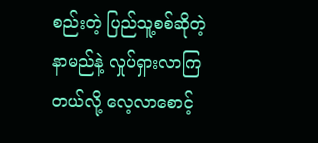စည်းတဲ့ ပြည်သူ့စစ်ဆိုတဲ့နာမည်နဲ့ လှုပ်ရှားလာကြတယ်လို့ လေ့လာစောင့်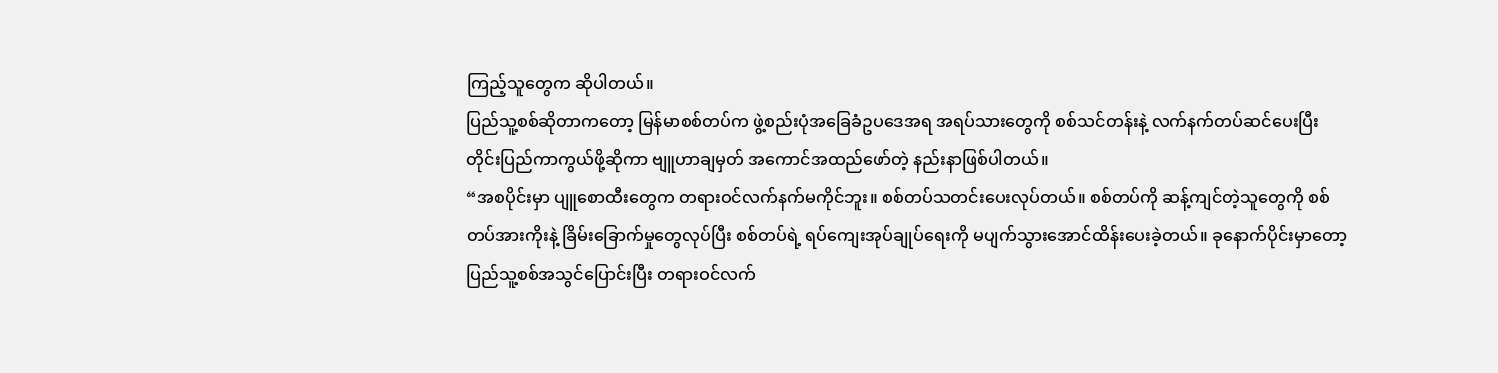ကြည့်သူတွေက ဆိုပါတယ်။
ပြည်သူ့စစ်ဆိုတာကတော့ မြန်မာစစ်တပ်က ဖွဲ့စည်းပုံအခြေခံဥပဒေအရ အရပ်သားတွေကို စစ်သင်တန်းနဲ့ လက်နက်တပ်ဆင်ပေးပြီး တိုင်းပြည်ကာကွယ်ဖို့ဆိုကာ ဗျူဟာချမှတ် အကောင်အထည်ဖော်တဲ့ နည်းနာဖြစ်ပါတယ်။
“အစပိုင်းမှာ ပျူစောထီးတွေက တရားဝင်လက်နက်မကိုင်ဘူး။ စစ်တပ်သတင်းပေးလုပ်တယ်။ စစ်တပ်ကို ဆန့်ကျင်တဲ့သူတွေကို စစ်တပ်အားကိုးနဲ့ ခြိမ်းခြောက်မှုတွေလုပ်ပြီး စစ်တပ်ရဲ့ ရပ်ကျေးအုပ်ချုပ်ရေးကို မပျက်သွားအောင်ထိန်းပေးခဲ့တယ်။ ခုနောက်ပိုင်းမှာတော့ ပြည်သူ့စစ်အသွင်ပြောင်းပြီး တရားဝင်လက်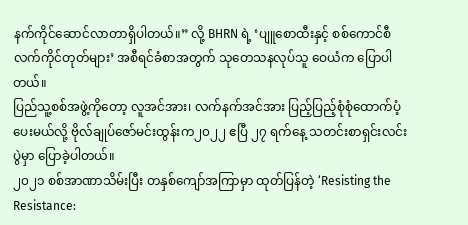နက်ကိုင်ဆောင်လာတာရှိပါတယ်။” လို့ BHRN ရဲ့ ‘ပျူစောထီးနှင့် စစ်ကောင်စီ လက်ကိုင်တုတ်များ’ အစီရင်ခံစာအတွက် သုတေသနလုပ်သူ ဝေယံက ပြောပါတယ်။
ပြည်သူ့စစ်အဖွဲ့ကိုတော့ လူအင်အား၊ လက်နက်အင်အား ပြည့်ပြည့်စုံစုံထောက်ပံ့ပေးမယ်လို့ ဗိုလ်ချုပ်ဇော်မင်းထွန်းက၂၀၂၂ ဧပြီ ၂၇ ရက်နေ့ သတင်းစာရှင်းလင်းပွဲမှာ ပြောခဲ့ပါတယ်။
၂၀၂၁ စစ်အာဏာသိမ်းပြီး တနှစ်ကျော်အကြာမှာ ထုတ်ပြန်တဲ့ ‘Resisting the Resistance: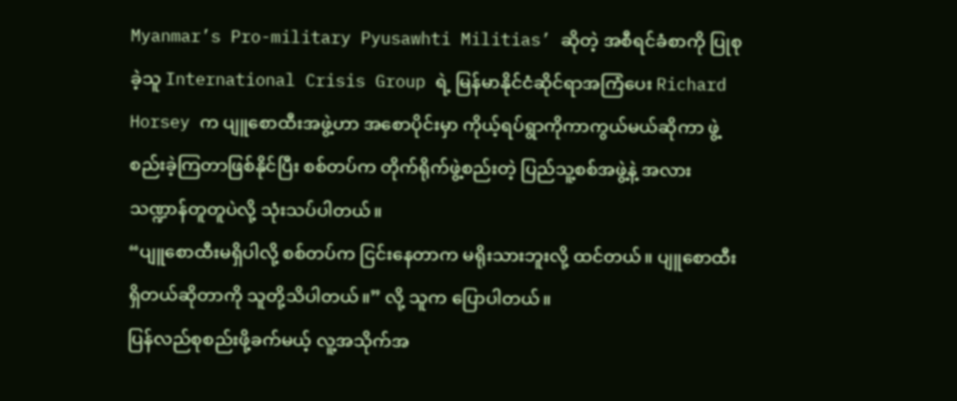Myanmar’s Pro-military Pyusawhti Militias’ ဆိုတဲ့ အစီရင်ခံစာကို ပြုစုခဲ့သူ International Crisis Group ရဲ့ မြန်မာနိုင်ငံဆိုင်ရာအကြံပေး Richard Horsey က ပျူစောထီးအဖွဲ့ဟာ အစောပိုင်းမှာ ကိုယ့်ရပ်ရွာကိုကာကွယ်မယ်ဆိုကာ ဖွဲ့စည်းခဲ့ကြတာဖြစ်နိုင်ပြီး စစ်တပ်က တိုက်ရိုက်ဖွဲ့စည်းတဲ့ ပြည်သူ့စစ်အဖွဲ့နဲ့ အလားသဏ္ဍာန်တူတူပဲလို့ သုံးသပ်ပါတယ်။
“ပျူစောထီးမရှိပါလို့ စစ်တပ်က ငြင်းနေတာက မရိုးသားဘူးလို့ ထင်တယ်။ ပျူစောထီးရှိတယ်ဆိုတာကို သူတို့သိပါတယ်။” လို့ သူက ပြောပါတယ်။
ပြန်လည်စုစည်းဖို့ခက်မယ့် လူ့အသိုက်အ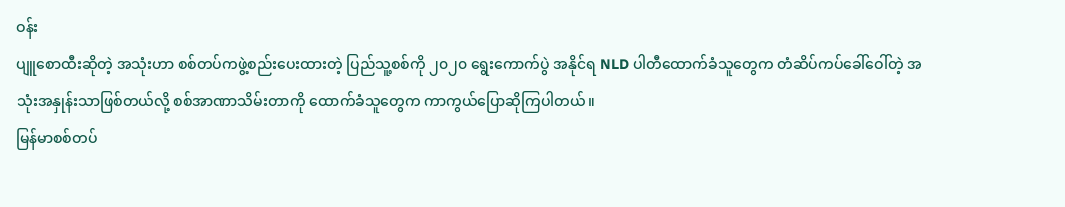ဝန်း
ပျူစောထီးဆိုတဲ့ အသုံးဟာ စစ်တပ်ကဖွဲ့စည်းပေးထားတဲ့ ပြည်သူ့စစ်ကို ၂၀၂၀ ရွေးကောက်ပွဲ အနိုင်ရ NLD ပါတီထောက်ခံသူတွေက တံဆိပ်ကပ်ခေါ်ဝေါ်တဲ့ အသုံးအနှုန်းသာဖြစ်တယ်လို့ စစ်အာဏာသိမ်းတာကို ထောက်ခံသူတွေက ကာကွယ်ပြောဆိုကြပါတယ်။
မြန်မာစစ်တပ်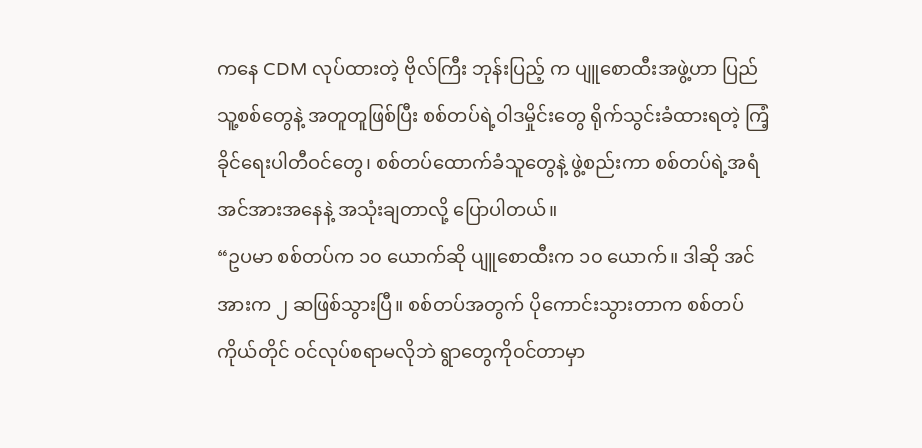ကနေ CDM လုပ်ထားတဲ့ ဗိုလ်ကြီး ဘုန်းပြည့် က ပျူစောထီးအဖွဲ့ဟာ ပြည်သူ့စစ်တွေနဲ့ အတူတူဖြစ်ပြီး စစ်တပ်ရဲ့ဝါဒမှိုင်းတွေ ရိုက်သွင်းခံထားရတဲ့ ကြံ့ခိုင်ရေးပါတီဝင်တွေ၊ စစ်တပ်ထောက်ခံသူတွေနဲ့ ဖွဲ့စည်းကာ စစ်တပ်ရဲ့အရံအင်အားအနေနဲ့ အသုံးချတာလို့ ပြောပါတယ်။
“ဥပမာ စစ်တပ်က ၁၀ ယောက်ဆို ပျူစောထီးက ၁၀ ယောက်။ ဒါဆို အင်အားက ၂ ဆဖြစ်သွားပြီ။ စစ်တပ်အတွက် ပိုကောင်းသွားတာက စစ်တပ်ကိုယ်တိုင် ဝင်လုပ်စရာမလိုဘဲ ရွာတွေကိုဝင်တာမှာ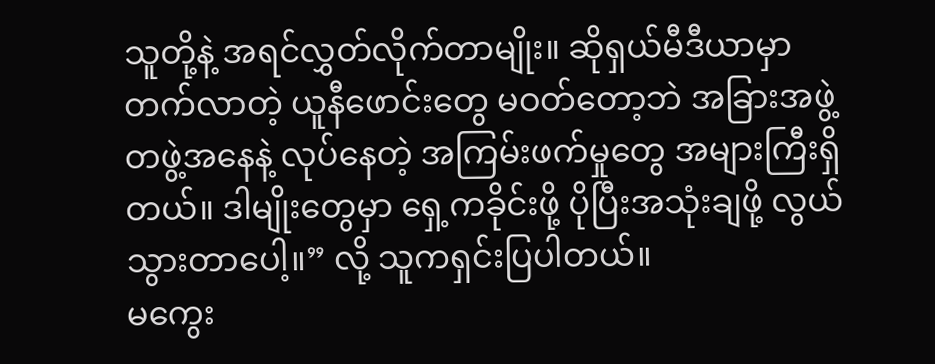သူတို့နဲ့ အရင်လွှတ်လိုက်တာမျိုး။ ဆိုရှယ်မီဒီယာမှာတက်လာတဲ့ ယူနီဖောင်းတွေ မဝတ်တော့ဘဲ အခြားအဖွဲ့တဖွဲ့အနေနဲ့ လုပ်နေတဲ့ အကြမ်းဖက်မှုတွေ အများကြီးရှိတယ်။ ဒါမျိုးတွေမှာ ရှေ့ကခိုင်းဖို့ ပိုပြီးအသုံးချဖို့ လွယ်သွားတာပေါ့။” လို့ သူကရှင်းပြပါတယ်။
မကွေး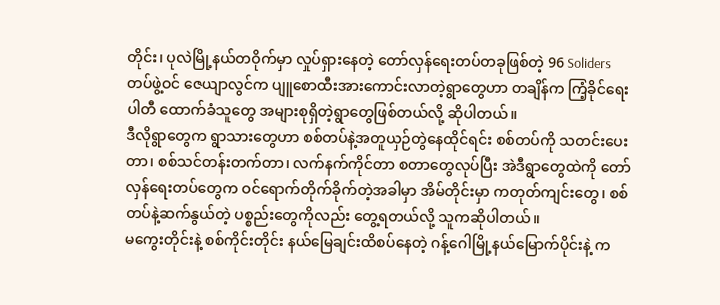တိုင်း၊ ပုလဲမြို့နယ်တဝိုက်မှာ လှုပ်ရှားနေတဲ့ တော်လှန်ရေးတပ်တခုဖြစ်တဲ့ 96 Soliders တပ်ဖွဲ့ဝင် ဇေယျာလွင်က ပျူစောထီးအားကောင်းလာတဲ့ရွာတွေဟာ တချိန်က ကြံ့ခိုင်ရေးပါတီ ထောက်ခံသူတွေ အများစုရှိတဲ့ရွာတွေဖြစ်တယ်လို့ ဆိုပါတယ်။
ဒီလိုရွာတွေက ရွာသားတွေဟာ စစ်တပ်နဲ့အတူယှဉ်တွဲနေထိုင်ရင်း စစ်တပ်ကို သတင်းပေးတာ၊ စစ်သင်တန်းတက်တာ၊ လက်နက်ကိုင်တာ စတာတွေလုပ်ပြီး အဲဒီရွာတွေထဲကို တော်လှန်ရေးတပ်တွေက ဝင်ရောက်တိုက်ခိုက်တဲ့အခါမှာ အိမ်တိုင်းမှာ ကတုတ်ကျင်းတွေ၊ စစ်တပ်နဲ့ဆက်နွယ်တဲ့ ပစ္စည်းတွေကိုလည်း တွေ့ရတယ်လို့ သူကဆိုပါတယ်။
မကွေးတိုင်းနဲ့ စစ်ကိုင်းတိုင်း နယ်မြေချင်းထိစပ်နေတဲ့ ဂန့်ဂေါမြို့နယ်မြောက်ပိုင်းနဲ့ က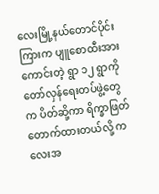လေးမြို့နယ်တောင်ပိုင်းကြားက ပျူစောထီးအားကောင်းတဲ့ ရွာ ၁၂ ရွာကို တော်လှန်ရေးတပ်ဖွဲ့တွေက ပိတ်ဆို့ကာ ရိက္ခာဖြတ်တောက်ထားတယ်လို့ ကလေးအ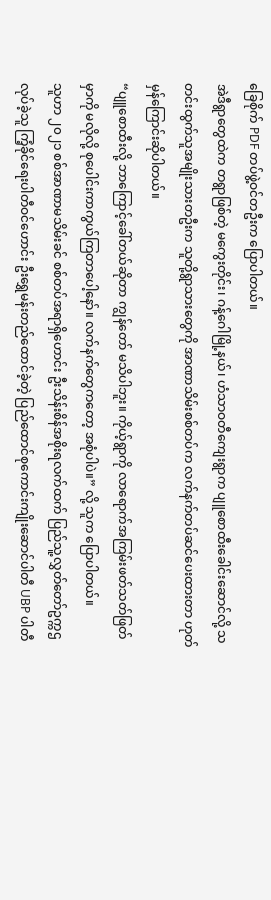ခြေစိုက် PDF တပ်ဖွဲ့ဝင်တဦးက ပြောပါတယ်။
အဲဒီရွာတွေထဲက တရွာဖြစ်တဲ့ မကွေးတိုင်း၊ ဂန့်ဂေါမြို့နယ်၊ ဟံသာဝတီကျေးရွာက ပျူစောထီးခေါင်းဆောင်လို့ သတင်းထွက်သူအမျိုးသားတဦးက သူတို့ရွာသားတွေကို အာဏာသိမ်းစစ်တပ်က လက်နက်တပ်ဆင်ပေးထားတာ ဟုတ်မှန်ကြောင်းဆိုပါတယ်။
“ပျူစောထီးလို့ ဘာကြောင့်ခေါ်တယ်ဆိုတာ ကျွန်တော် မသိပါဘူး။ ကိုယ့်ရွာကို လာရောက်အကြမ်းဖတ်သတ်ဖြတ်မှာကို မလိုလို့ စုပေါင်းကာကွယ်ကြတာပေါ့နော်။ လက်နက်တွေကတော့ အစုံပါပဲ။” လို့ သူက ပြောပါတယ်။
သူဟာ ၂၀၂၁ စစ်အာဏာမသိမ်းခင် စစ်တပ်အရာရှိဟောင်း ဦးသိန်းစိန်အစိုးရလက်ထက် ပြည်သူ့လွှတ်တော်ဥက္ကဌလုပ်ခဲ့သူ ကြံ့ခိုင်ရေးပါတီဝင်ဟောင်း ဦးရွှေမန်းတည်ထောင်ခဲ့တဲ့ ပြည်ထောင်စုကောင်းကျိုးဆောင်ပါတီ UBP ပါတီ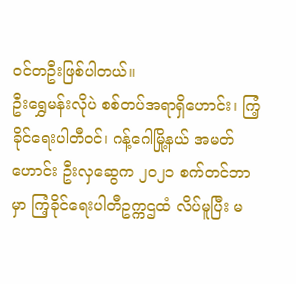ဝင်တဦးဖြစ်ပါတယ်။
ဦးရွှေမန်းလိုပဲ စစ်တပ်အရာရှိဟောင်း၊ ကြံ့ခိုင်ရေးပါတီဝင်၊ ဂန့်ဂေါမြို့နယ် အမတ်ဟောင်း ဦးလှဆွေက ၂၀၂၁ စက်တင်ဘာမှာ ကြံ့ခိုင်ရေးပါတီဥက္ကဌထံ လိပ်မူပြီး မ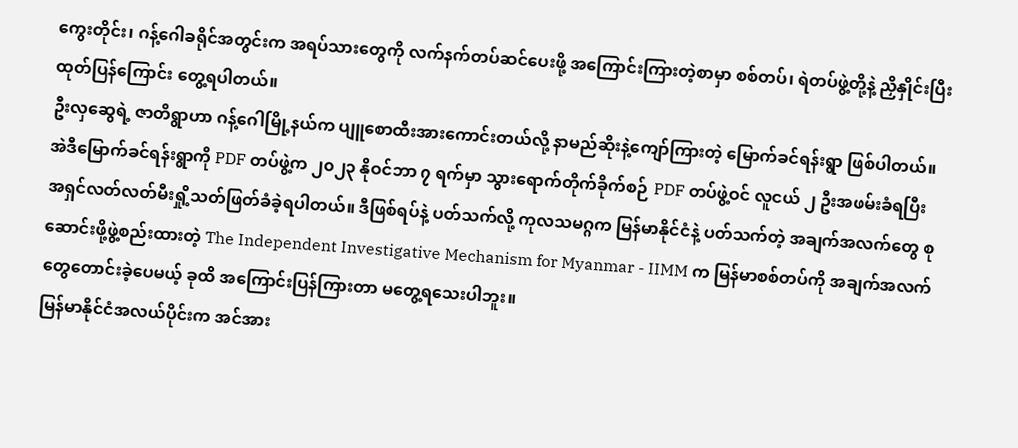ကွေးတိုင်း၊ ဂန့်ဂေါခရိုင်အတွင်းက အရပ်သားတွေကို လက်နက်တပ်ဆင်ပေးဖို့ အကြောင်းကြားတဲ့စာမှာ စစ်တပ်၊ ရဲတပ်ဖွဲ့တို့နဲ့ ညှိနှိုင်းပြီး ထုတ်ပြန်ကြောင်း တွေ့ရပါတယ်။
ဦးလှဆွေရဲ့ ဇာတိရွာဟာ ဂန့်ဂေါမြို့နယ်က ပျူစောထီးအားကောင်းတယ်လို့ နာမည်ဆိုးနဲ့ကျော်ကြားတဲ့ မြောက်ခင်ရန်းရွာ ဖြစ်ပါတယ်။
အဲဒီမြောက်ခင်ရန်းရွာကို PDF တပ်ဖွဲ့က ၂၀၂၃ နိုဝင်ဘာ ၇ ရက်မှာ သွားရောက်တိုက်ခိုက်စဉ် PDF တပ်ဖွဲ့ဝင် လူငယ် ၂ ဦးအဖမ်းခံရပြီး အရှင်လတ်လတ်မီးရှို့သတ်ဖြတ်ခံခဲ့ရပါတယ်။ ဒီဖြစ်ရပ်နဲ့ ပတ်သက်လို့ ကုလသမဂ္ဂက မြန်မာနိုင်ငံနဲ့ ပတ်သက်တဲ့ အချက်အလက်တွေ စုဆောင်းဖို့ဖွဲ့စည်းထားတဲ့ The Independent Investigative Mechanism for Myanmar - IIMM က မြန်မာစစ်တပ်ကို အချက်အလက်တွေတောင်းခဲ့ပေမယ့် ခုထိ အကြောင်းပြန်ကြားတာ မတွေ့ရသေးပါဘူး။
မြန်မာနိုင်ငံအလယ်ပိုင်းက အင်အား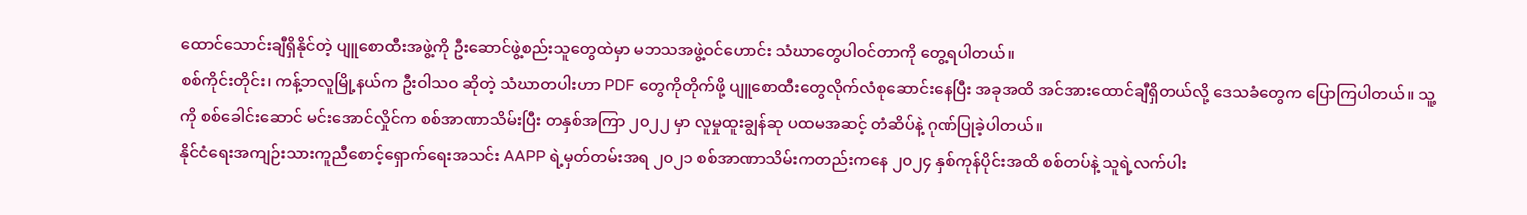ထောင်သောင်းချီရှိနိုင်တဲ့ ပျူစောထီးအဖွဲ့ကို ဦးဆောင်ဖွဲ့စည်းသူတွေထဲမှာ မဘသအဖွဲ့ဝင်ဟောင်း သံဃာတွေပါဝင်တာကို တွေ့ရပါတယ်။
စစ်ကိုင်းတိုင်း၊ ကန့်ဘလူမြို့နယ်က ဦးဝါသဝ ဆိုတဲ့ သံဃာတပါးဟာ PDF တွေကိုတိုက်ဖို့ ပျူစောထီးတွေလိုက်လံစုဆောင်းနေပြီး အခုအထိ အင်အားထောင်ချီရှိတယ်လို့ ဒေသခံတွေက ပြောကြပါတယ်။ သူ့ကို စစ်ခေါင်းဆောင် မင်းအောင်လှိုင်က စစ်အာဏာသိမ်းပြီး တနှစ်အကြာ ၂၀၂၂ မှာ လူမှုထူးချွန်ဆု ပထမအဆင့် တံဆိပ်နဲ့ ဂုဏ်ပြုခဲ့ပါတယ်။
နိုင်ငံရေးအကျဉ်းသားကူညီစောင့်ရှောက်ရေးအသင်း AAPP ရဲ့မှတ်တမ်းအရ ၂၀၂၁ စစ်အာဏာသိမ်းကတည်းကနေ ၂၀၂၄ နှစ်ကုန်ပိုင်းအထိ စစ်တပ်နဲ့ သူရဲ့လက်ပါး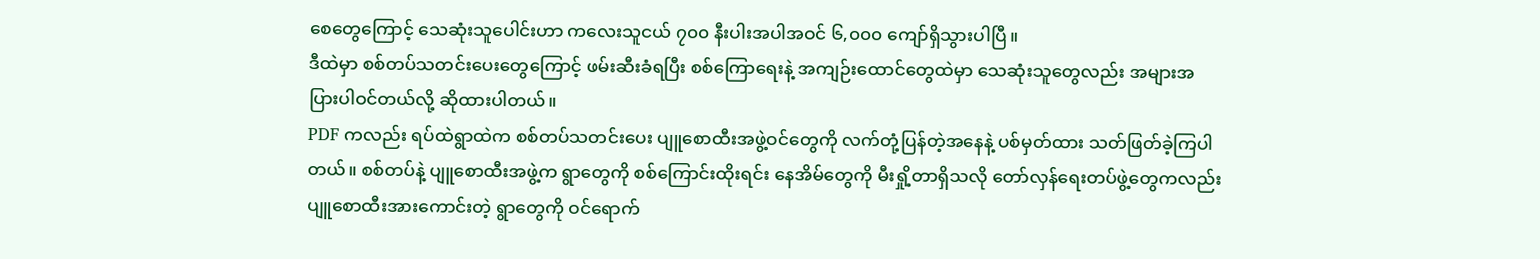စေတွေကြောင့် သေဆုံးသူပေါင်းဟာ ကလေးသူငယ် ၇၀၀ နီးပါးအပါအဝင် ၆,၀၀၀ ကျော်ရှိသွားပါပြီ။
ဒီထဲမှာ စစ်တပ်သတင်းပေးတွေကြောင့် ဖမ်းဆီးခံရပြီး စစ်ကြောရေးနဲ့ အကျဉ်းထောင်တွေထဲမှာ သေဆုံးသူတွေလည်း အများအပြားပါဝင်တယ်လို့ ဆိုထားပါတယ်။
PDF ကလည်း ရပ်ထဲရွာထဲက စစ်တပ်သတင်းပေး ပျူစောထီးအဖွဲ့ဝင်တွေကို လက်တုံ့ပြန်တဲ့အနေနဲ့ ပစ်မှတ်ထား သတ်ဖြတ်ခဲ့ကြပါတယ်။ စစ်တပ်နဲ့ ပျူစောထီးအဖွဲ့က ရွာတွေကို စစ်ကြောင်းထိုးရင်း နေအိမ်တွေကို မီးရှို့တာရှိသလို တော်လှန်ရေးတပ်ဖွဲ့တွေကလည်း ပျူစောထီးအားကောင်းတဲ့ ရွာတွေကို ဝင်ရောက်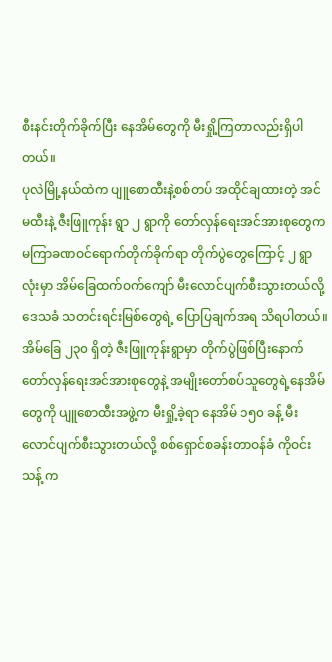စီးနင်းတိုက်ခိုက်ပြီး နေအိမ်တွေကို မီးရှို့ကြတာလည်းရှိပါတယ်။
ပုလဲမြို့နယ်ထဲက ပျူစောထီးနဲ့စစ်တပ် အထိုင်ချထားတဲ့ အင်မထီးနဲ့ ဇီးဖြူကုန်း ရွာ ၂ ရွာကို တော်လှန်ရေးအင်အားစုတွေက မကြာခဏဝင်ရောက်တိုက်ခိုက်ရာ တိုက်ပွဲတွေကြောင့် ၂ ရွာလုံးမှာ အိမ်ခြေထက်ဝက်ကျော် မီးလောင်ပျက်စီးသွားတယ်လို့ ဒေသခံ သတင်းရင်းမြစ်တွေရဲ့ ပြောပြချက်အရ သိရပါတယ်။
အိမ်ခြေ ၂၃၀ ရှိတဲ့ ဇီးဖြူကုန်းရွာမှာ တိုက်ပွဲဖြစ်ပြီးနောက် တော်လှန်ရေးအင်အားစုတွေနဲ့ အမျိုးတော်စပ်သူတွေရဲ့နေအိမ်တွေကို ပျူစောထီးအဖွဲ့က မီးရှို့ခဲ့ရာ နေအိမ် ၁၅၀ ခန့် မီးလောင်ပျက်စီးသွားတယ်လို့ စစ်ရှောင်စခန်းတာဝန်ခံ ကိုဝင်းသန့် က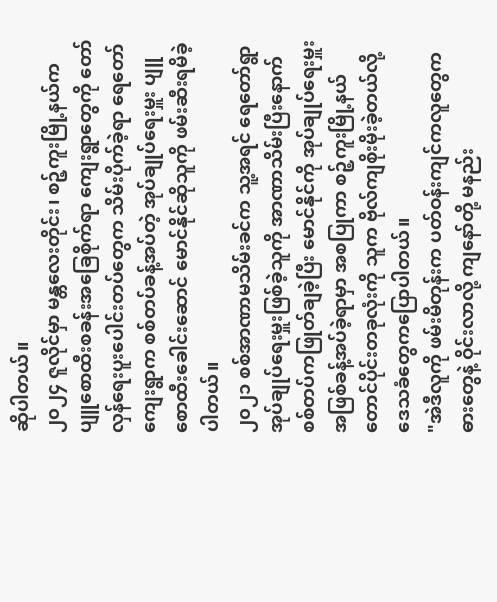ဆိုပါတယ်။
၂၀၂၄ ဇူလိုင်မှာ မန္တလေးတိုင်း၊ စဉ့်ကူးမြို့နယ်က ပျူစောထီးစခန်းအခြေစိုက်ရာ ကျေးရွာတွေကို တော်လှန်ရေးပူးပေါင်းတပ်တွေက သိမ်းပိုက်ခဲ့ရာ ရေတော်ကျေးရွာက စစ်တပ်ခန့်အပ်တဲ့ အုပ်ချုပ်ရေးမှူး ပျူစောထီးခေါင်းဆောင် မောင်နိုင်ဆိုသူကို ဖမ်းဆီးရမိခဲ့ပါတယ်။
၂၀၂၁ စစ်အာဏာမသိမ်းခင်က သူ့အရင် ရေတော်ရွာ အုပ်ချုပ်ရေးမှူးဖြစ်ခဲ့သူကို အာဏာသိမ်းပြီးနောက် စစ်တပ်ကဖြုတ်ချခဲ့ပြီး မောင်နိုင်ကို အုပ်ချုပ်ရေးမှူးအဖြစ်ခန့်အပ်ခဲ့ရာမှာ အစပြုကာ စဉ့်ကူးမြို့နယ်တောင်ပိုင်းတခုလုံးကို သူက ဗိုလ်ကျစိုးမိုးခဲ့တယ်လို့ ဒေသခံတွေကပြောပါတယ်။
"အဲဒီလူကို ဖမ်းမိတုန်းက ပတ်ဝန်းကျင်ကလူတွေက ဓားတွေနဲ့ ဝိုင်းလာလို့ ကျနော်တို့ မနည်း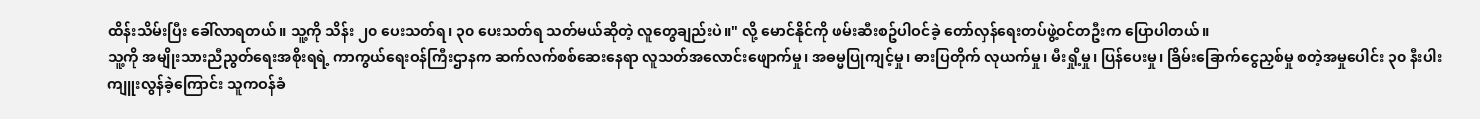ထိန်းသိမ်းပြီး ခေါ်လာရတယ်။ သူ့ကို သိန်း ၂၀ ပေးသတ်ရ၊ ၃၀ ပေးသတ်ရ သတ်မယ်ဆိုတဲ့ လူတွေချည်းပဲ။" လို့ မောင်နိုင်ကို ဖမ်းဆီးစဥ်ပါဝင်ခဲ့ တော်လှန်ရေးတပ်ဖွဲ့ဝင်တဦးက ပြောပါတယ်။
သူ့ကို အမျိုးသားညီညွတ်ရေးအစိုးရရဲ့ ကာကွယ်ရေးဝန်ကြီးဌာနက ဆက်လက်စစ်ဆေးနေရာ လူသတ်အလောင်းဖျောက်မှု၊ အဓမ္မပြုကျင့်မှု၊ ဓားပြတိုက် လုယက်မှု၊ မီးရှို့မှု၊ ပြန်ပေးမှု၊ ခြိမ်းခြောက်ငွေညှစ်မှု စတဲ့အမှုပေါင်း ၃၀ နီးပါးကျူးလွန်ခဲ့ကြောင်း သူကဝန်ခံ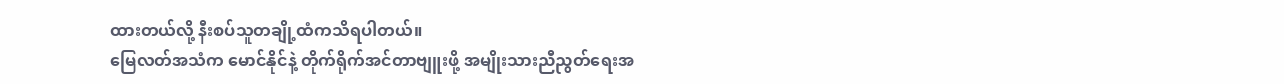ထားတယ်လို့ နီးစပ်သူတချို့ထံကသိရပါတယ်။
မြေလတ်အသံက မောင်နိုင်နဲ့ တိုက်ရိုက်အင်တာဗျူးဖို့ အမျိုးသားညီညွတ်ရေးအ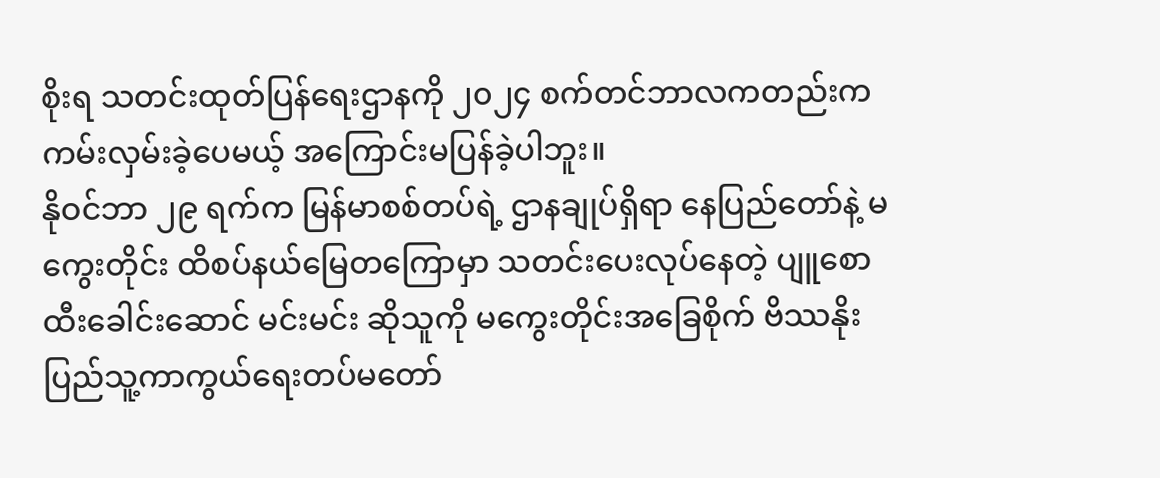စိုးရ သတင်းထုတ်ပြန်ရေးဌာနကို ၂၀၂၄ စက်တင်ဘာလကတည်းက ကမ်းလှမ်းခဲ့ပေမယ့် အကြောင်းမပြန်ခဲ့ပါဘူး။
နိုဝင်ဘာ ၂၉ ရက်က မြန်မာစစ်တပ်ရဲ့ ဌာနချုပ်ရှိရာ နေပြည်တော်နဲ့ မကွေးတိုင်း ထိစပ်နယ်မြေတကြောမှာ သတင်းပေးလုပ်နေတဲ့ ပျူစောထီးခေါင်းဆောင် မင်းမင်း ဆိုသူကို မကွေးတိုင်းအခြေစိုက် ဗိဿနိုးပြည်သူ့ကာကွယ်ရေးတပ်မတော်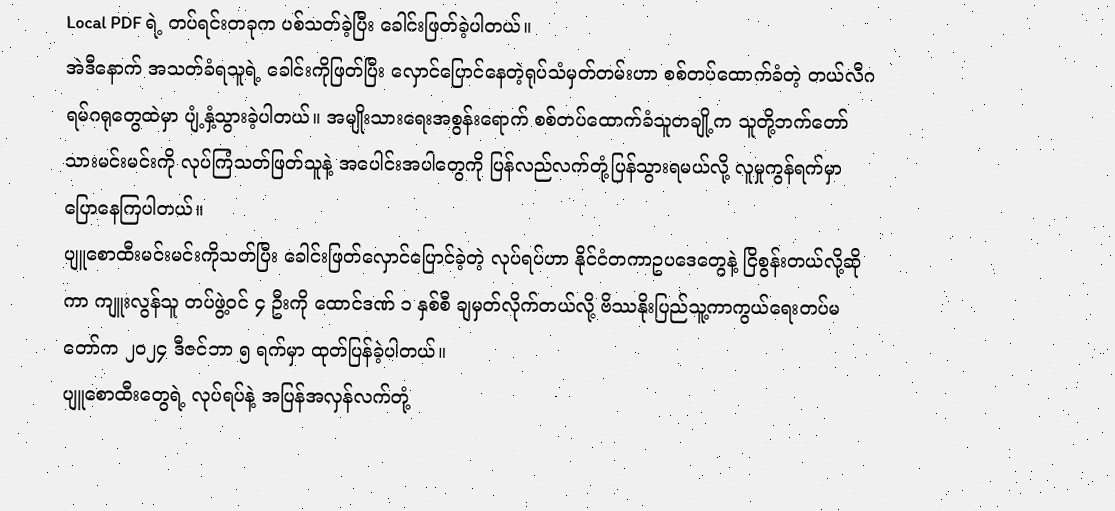Local PDF ရဲ့ တပ်ရင်းတခုက ပစ်သတ်ခဲ့ပြီး ခေါင်းဖြတ်ခဲ့ပါတယ်။
အဲဒီနောက် အသတ်ခံရသူရဲ့ ခေါင်းကိုဖြတ်ပြီး လှောင်ပြောင်နေတဲ့ရုပ်သံမှတ်တမ်းဟာ စစ်တပ်ထောက်ခံတဲ့ တယ်လီဂရမ်ဂရုတွေထဲမှာ ပျံ့နှံ့သွားခဲ့ပါတယ်။ အမျိုးသားရေးအစွန်းရောက် စစ်တပ်ထောက်ခံသူတချို့က သူတို့ဘက်တော်သားမင်းမင်းကို လုပ်ကြံသတ်ဖြတ်သူနဲ့ အပေါင်းအပါတွေကို ပြန်လည်လက်တုံ့ပြန်သွားရမယ်လို့ လူမှုကွန်ရက်မှာ ပြောနေကြပါတယ်။
ပျူစောထီးမင်းမင်းကိုသတ်ပြီး ခေါင်းဖြတ်လှောင်ပြောင်ခဲ့တဲ့ လုပ်ရပ်ဟာ နိုင်ငံတကာဥပဒေတွေနဲ့ ငြိစွန်းတယ်လို့ဆိုကာ ကျူးလွန်သူ တပ်ဖွဲ့ဝင် ၄ ဦးကို ထောင်ဒဏ် ၁ နှစ်စီ ချမှတ်လိုက်တယ်လို့ ဗိဿနိုးပြည်သူ့ကာကွယ်ရေးတပ်မတော်က ၂၀၂၄ ဒီဇင်ဘာ ၅ ရက်မှာ ထုတ်ပြန်ခဲ့ပါတယ်။
ပျူစောထီးတွေရဲ့ လုပ်ရပ်နဲ့ အပြန်အလှန်လက်တုံ့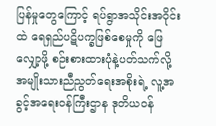ပြန်မှုတွေကြောင့် ရပ်ရွာအသိုင်းအဝိုင်းထဲ ရေရှည်ပဋိပက္ခဖြစ်စေမှုကို ဖြေလျှော့ဖို့ စဉ်းစားထားပုံနဲ့ပတ်သက်လို့ အမျိုးသားညီညွတ်ရေးအစိုးရဲ့ လူ့အခွင့်အရေးဝန်ကြီးဌာန ဒုတိယဝန်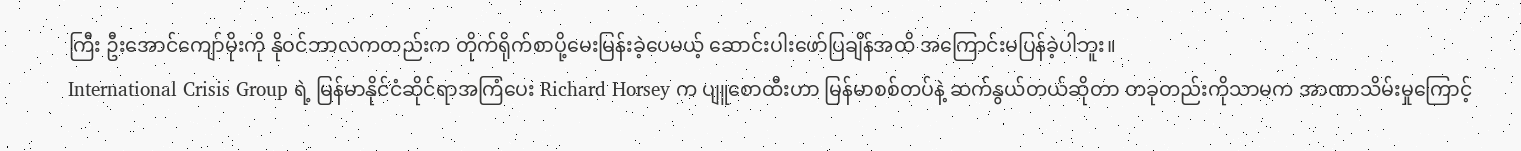ကြီး ဦးအောင်ကျော်မိုးကို နိုဝင်ဘာလကတည်းက တိုက်ရိုက်စာပို့မေးမြန်းခဲ့ပေမယ့် ဆောင်းပါးဖော်ပြချိန်အထိ အကြောင်းမပြန်ခဲ့ပါဘူး။
International Crisis Group ရဲ့ မြန်မာနိုင်ငံဆိုင်ရာအကြံပေး Richard Horsey က ပျူစောထီးဟာ မြန်မာစစ်တပ်နဲ့ ဆက်နွယ်တယ်ဆိုတာ တခုတည်းကိုသာမက အာဏာသိမ်းမှုကြောင့်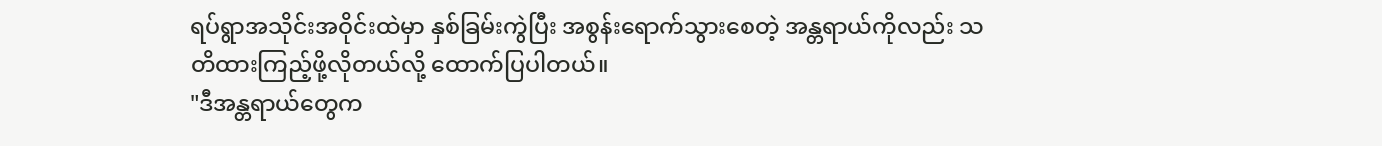ရပ်ရွာအသိုင်းအဝိုင်းထဲမှာ နှစ်ခြမ်းကွဲပြီး အစွန်းရောက်သွားစေတဲ့ အန္တရာယ်ကိုလည်း သတိထားကြည့်ဖို့လိုတယ်လို့ ထောက်ပြပါတယ်။
"ဒီအန္တရာယ်တွေက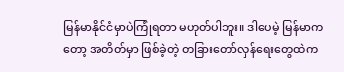မြန်မာနိုင်ငံမှာပဲကြုံရတာ မဟုတ်ပါဘူး။ ဒါပေမဲ့ မြန်မာကတော့ အတိတ်မှာ ဖြစ်ခဲ့တဲ့ တခြားတော်လှန်ရေးတွေထဲက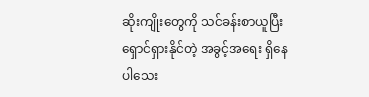ဆိုးကျိုးတွေကို သင်ခန်းစာယူပြီး ရှောင်ရှားနိုင်တဲ့ အခွင့်အရေး ရှိနေပါသေး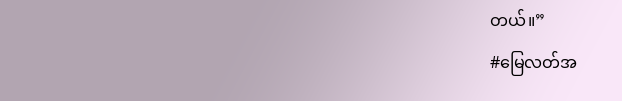တယ်။”
#မြေလတ်အ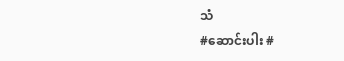သံ
#ဆောင်းပါး #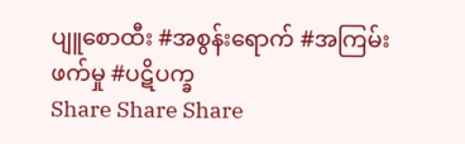ပျူစောထီး #အစွန်းရောက် #အကြမ်းဖက်မှု #ပဋိပက္ခ
Share Share Share